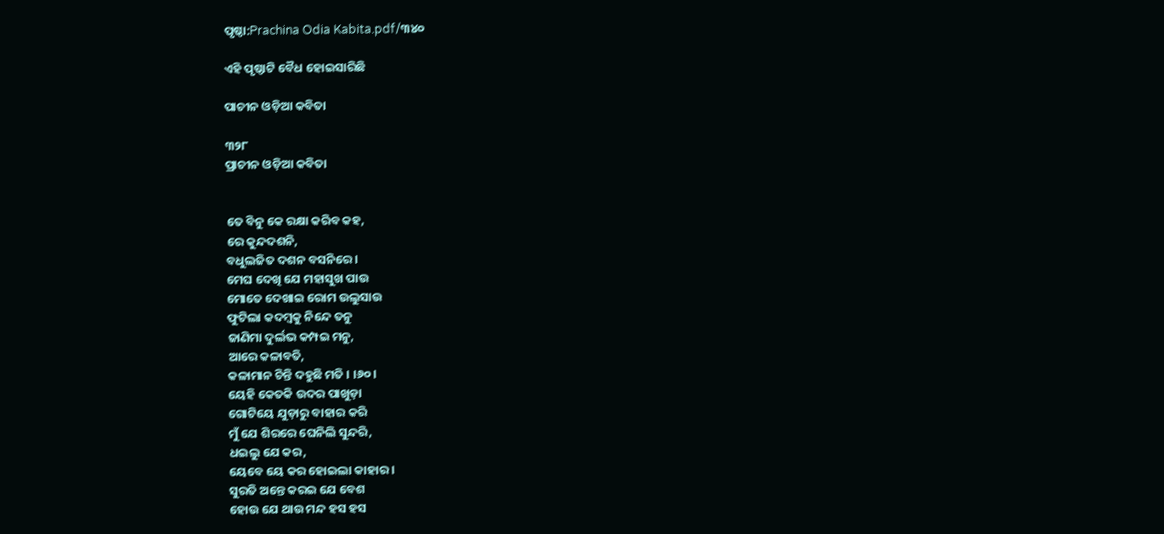ପୃଷ୍ଠା:Prachina Odia Kabita.pdf/୩୪୦

ଏହି ପୃଷ୍ଠାଟି ବୈଧ ହୋଇସାରିଛି

ପାଚୀନ ଓଡ଼ିଆ କବିତା

୩୨୮
ପ୍ରାଚୀନ ଓଡ଼ିଆ କବିତା


ତେ ବିନୁ କେ ରକ୍ଷା କରିବ କହ,
ରେ କୁନ୍ଦଦଶନି,
ବଧୁଲଜିତ ଦଶନ ବସନିରେ ।
ମେଘ ଦେଖି ଯେ ମହାସୁଖ ପାଉ
ମୋତେ ଦେଖାଇ ରୋମ ଉଲୁସାଉ
ଫୁଟିଲା କଦମ୍ବକୁ ନିନ୍ଦେ ତନୁ
ଜାଣିମା ଦୁର୍ଲଭ କମ୍ପଇ ମନୁ,
ଆରେ କଳାବତି,
କଳାମାନ ଚିନ୍ତି ଦହୁଛି ମତି । ।୬୦।
ୟେହି କେତକି ଉଦର ପାଖୁଡ଼ା
ଗୋଟିୟେ ଯୁଡ଼ାରୁ ବାହାର କରି
ମୁଁ ଯେ ଶିରରେ ଘେନିଲି ସୁନ୍ଦରି,
ଧଇଲୁ ଯେ କର,
ୟେବେ ୟେ କର ହୋଇଲା କାହାର ।
ସୁରତି ଅନ୍ତେ କରଇ ଯେ ବେଶ
ହୋଉ ଯେ ଥାଉ ମନ୍ଦ ହସ ହସ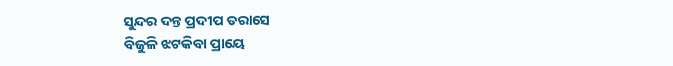ସୁନ୍ଦର ଦନ୍ତ ପ୍ରଦୀପ ତରାସେ
ବିଜୁଳି ଝଟକିବା ପ୍ରାୟେ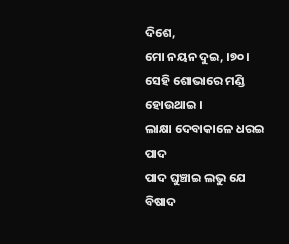ଦିଶେ,
ମୋ ନୟନ ଦୁଇ, ।୭୦।
ସେହି ଶୋଭାରେ ମଣ୍ଡି ହୋଉଥାଇ ।
ଲାକ୍ଷା ଦେବାକାଳେ ଧରଇ ପାଦ
ପାଦ ଘୁଞ୍ଚାଇ ଲଭୁ ଯେ ବିଷାଦ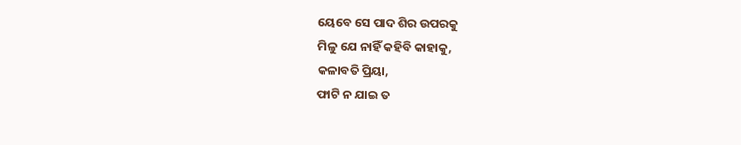ୟେବେ ସେ ପାଦ ଶିର ଉପରକୁ
ମିଳୁ ଯେ ନାହିଁ କହିବି କାହାକୁ,
କଳାବତି ପ୍ରିୟା,
ଫାଟି ନ ଯାଇ ତ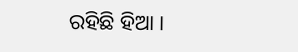ରହିଛି ହିଆ ।